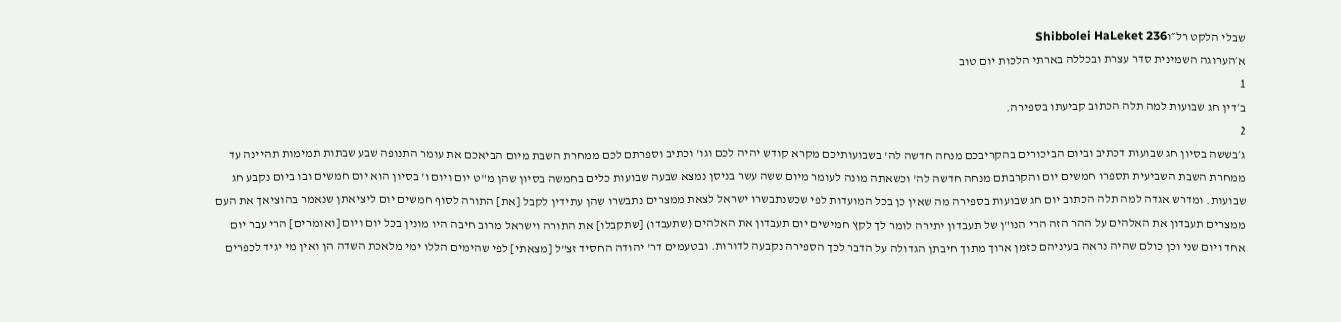שבלי הלקט רל״וShibbolei HaLeket 236
א׳הערוגה השמינית סדר עצרת ובכללה בארתי הלכות יום טוב
1
ב׳דין חג שבועות למה תלה הכתוב קביעתו בספירה.
2
ג׳בששה בסיון חג שבועות דכתיב וביום הביכורים בהקריבכם מנחה חדשה לה' בשבועותיכם מקרא קודש יהיה לכם וגו' וכתיב וספרתם לכם ממחרת השבת מיום הביאכם את עומר התנופה שבע שבתות תמימות תהיינה עד ממחרת השבת השביעית תספרו חמשים יום והקרבתם מנחה חדשה לה' וכשאתה מונה לעומר מיום ששה עשר בניסן נמצא שבעה שבועות כלים בחמשה בסיון שהן מ"ט יום ויום ו' בסיון הוא יום חמשים ובו ביום נקבע חג שבועות. ומדרש אגדה למה תלה הכתוב יום חג שבועות בספירה מה שאין כן בכל המועדות לפי שכשנתבשרו ישראל לצאת ממצרים נתבשרו שהן עתידין לקבל [את] התורה לסוף חמשים יום ליציאתן שנאמר בהוציאך את העם ממצרים תעבדון את האלהים על ההר הזה הרי הנו"ן של תעבדון יתירה לומר לך לקץ חמישים יום תעבדון את האלהים (שתעבדו) [שתקבלו] את התורה וישראל מרוב חיבה היו מונין בכל יום ויום [ואומרים] הרי עבר יום אחד ויום שני וכן כולם שהיה נראה בעיניהם כזמן ארוך מתוך חיבתן הגדולה על הדבר לכך הספירה נקבעה לדורות. ובטעמים דר' יהודה החסיד זצ"ל [מצאתי] לפי שהימים הללו ימי מלאכת השדה הן ואין מי יגיד לכפרים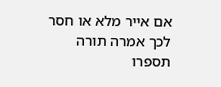אם אייר מלא או חסר לכך אמרה תורה תספרו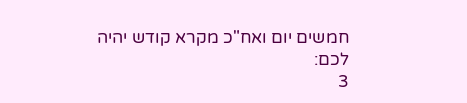חמשים יום ואח"כ מקרא קודש יהיה לכם:
3